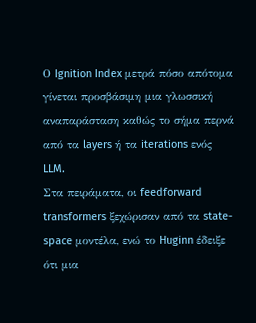Ο Ignition Index μετρά πόσο απότομα γίνεται προσβάσιμη μια γλωσσική αναπαράσταση καθώς το σήμα περνά από τα layers ή τα iterations ενός LLM.
Στα πειράματα, οι feedforward transformers ξεχώρισαν από τα state-space μοντέλα, ενώ το Huginn έδειξε ότι μια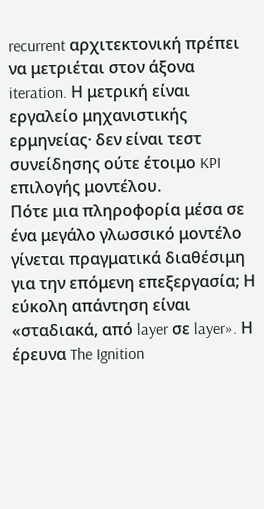recurrent αρχιτεκτονική πρέπει να μετριέται στον άξονα iteration. Η μετρική είναι εργαλείο μηχανιστικής ερμηνείας· δεν είναι τεστ συνείδησης ούτε έτοιμο KPI επιλογής μοντέλου.
Πότε μια πληροφορία μέσα σε ένα μεγάλο γλωσσικό μοντέλο γίνεται πραγματικά διαθέσιμη για την επόμενη επεξεργασία; Η εύκολη απάντηση είναι «σταδιακά, από layer σε layer». Η έρευνα The Ignition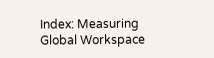Index: Measuring Global Workspace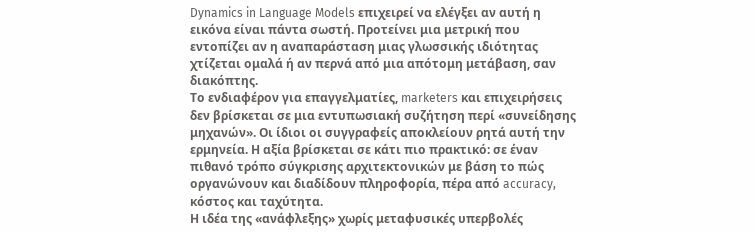Dynamics in Language Models επιχειρεί να ελέγξει αν αυτή η εικόνα είναι πάντα σωστή. Προτείνει μια μετρική που εντοπίζει αν η αναπαράσταση μιας γλωσσικής ιδιότητας χτίζεται ομαλά ή αν περνά από μια απότομη μετάβαση, σαν διακόπτης.
Το ενδιαφέρον για επαγγελματίες, marketers και επιχειρήσεις δεν βρίσκεται σε μια εντυπωσιακή συζήτηση περί «συνείδησης μηχανών». Οι ίδιοι οι συγγραφείς αποκλείουν ρητά αυτή την ερμηνεία. Η αξία βρίσκεται σε κάτι πιο πρακτικό: σε έναν πιθανό τρόπο σύγκρισης αρχιτεκτονικών με βάση το πώς οργανώνουν και διαδίδουν πληροφορία, πέρα από accuracy, κόστος και ταχύτητα.
Η ιδέα της «ανάφλεξης» χωρίς μεταφυσικές υπερβολές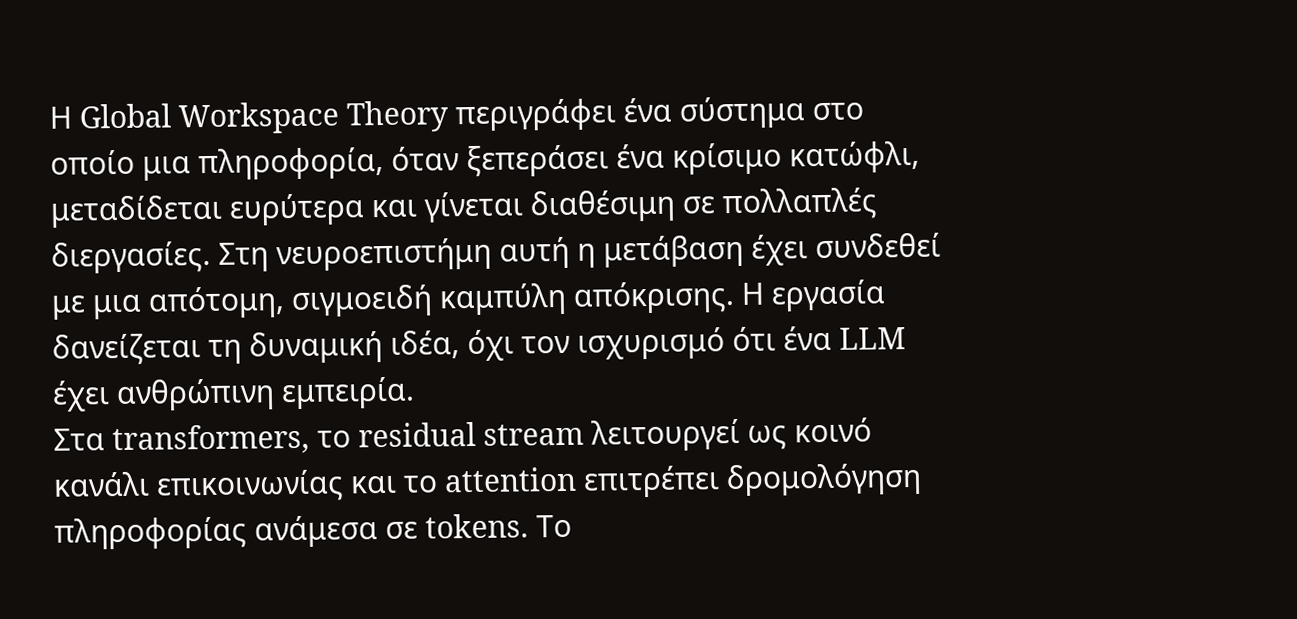Η Global Workspace Theory περιγράφει ένα σύστημα στο οποίο μια πληροφορία, όταν ξεπεράσει ένα κρίσιμο κατώφλι, μεταδίδεται ευρύτερα και γίνεται διαθέσιμη σε πολλαπλές διεργασίες. Στη νευροεπιστήμη αυτή η μετάβαση έχει συνδεθεί με μια απότομη, σιγμοειδή καμπύλη απόκρισης. Η εργασία δανείζεται τη δυναμική ιδέα, όχι τον ισχυρισμό ότι ένα LLM έχει ανθρώπινη εμπειρία.
Στα transformers, το residual stream λειτουργεί ως κοινό κανάλι επικοινωνίας και το attention επιτρέπει δρομολόγηση πληροφορίας ανάμεσα σε tokens. Το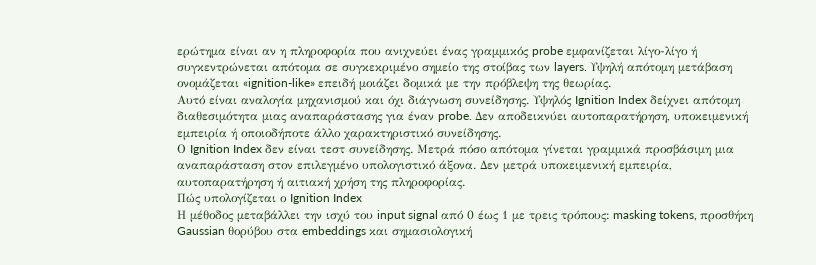ερώτημα είναι αν η πληροφορία που ανιχνεύει ένας γραμμικός probe εμφανίζεται λίγο-λίγο ή συγκεντρώνεται απότομα σε συγκεκριμένο σημείο της στοίβας των layers. Υψηλή απότομη μετάβαση ονομάζεται «ignition-like» επειδή μοιάζει δομικά με την πρόβλεψη της θεωρίας.
Αυτό είναι αναλογία μηχανισμού και όχι διάγνωση συνείδησης. Υψηλός Ignition Index δείχνει απότομη διαθεσιμότητα μιας αναπαράστασης για έναν probe. Δεν αποδεικνύει αυτοπαρατήρηση, υποκειμενική εμπειρία ή οποιοδήποτε άλλο χαρακτηριστικό συνείδησης.
Ο Ignition Index δεν είναι τεστ συνείδησης. Μετρά πόσο απότομα γίνεται γραμμικά προσβάσιμη μια αναπαράσταση στον επιλεγμένο υπολογιστικό άξονα. Δεν μετρά υποκειμενική εμπειρία, αυτοπαρατήρηση ή αιτιακή χρήση της πληροφορίας.
Πώς υπολογίζεται ο Ignition Index
Η μέθοδος μεταβάλλει την ισχύ του input signal από 0 έως 1 με τρεις τρόπους: masking tokens, προσθήκη Gaussian θορύβου στα embeddings και σημασιολογική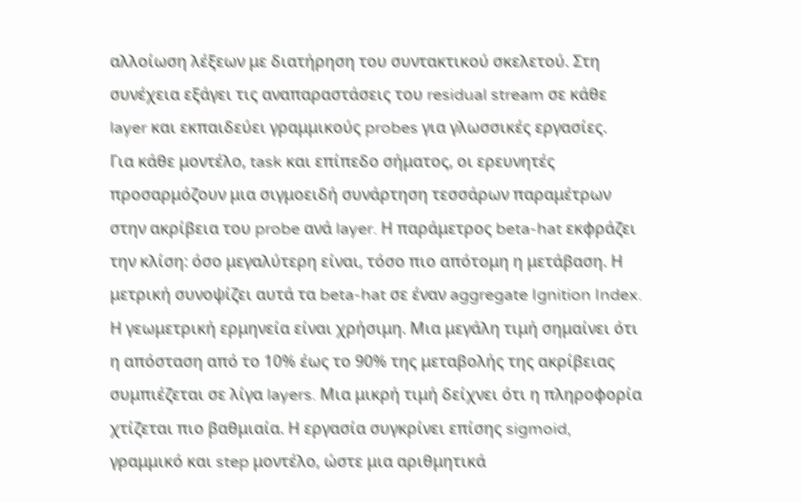αλλοίωση λέξεων με διατήρηση του συντακτικού σκελετού. Στη συνέχεια εξάγει τις αναπαραστάσεις του residual stream σε κάθε layer και εκπαιδεύει γραμμικούς probes για γλωσσικές εργασίες.
Για κάθε μοντέλο, task και επίπεδο σήματος, οι ερευνητές προσαρμόζουν μια σιγμοειδή συνάρτηση τεσσάρων παραμέτρων στην ακρίβεια του probe ανά layer. Η παράμετρος beta-hat εκφράζει την κλίση: όσο μεγαλύτερη είναι, τόσο πιο απότομη η μετάβαση. Η μετρική συνοψίζει αυτά τα beta-hat σε έναν aggregate Ignition Index.
Η γεωμετρική ερμηνεία είναι χρήσιμη. Μια μεγάλη τιμή σημαίνει ότι η απόσταση από το 10% έως το 90% της μεταβολής της ακρίβειας συμπιέζεται σε λίγα layers. Μια μικρή τιμή δείχνει ότι η πληροφορία χτίζεται πιο βαθμιαία. Η εργασία συγκρίνει επίσης sigmoid, γραμμικό και step μοντέλο, ώστε μια αριθμητικά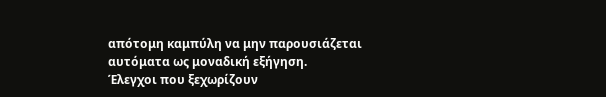απότομη καμπύλη να μην παρουσιάζεται αυτόματα ως μοναδική εξήγηση.
Έλεγχοι που ξεχωρίζουν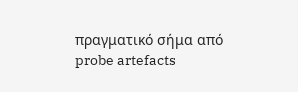πραγματικό σήμα από probe artefacts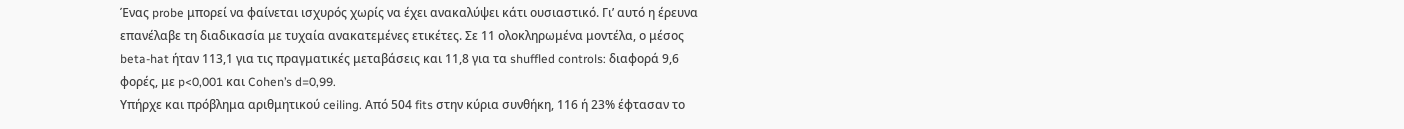Ένας probe μπορεί να φαίνεται ισχυρός χωρίς να έχει ανακαλύψει κάτι ουσιαστικό. Γι’ αυτό η έρευνα επανέλαβε τη διαδικασία με τυχαία ανακατεμένες ετικέτες. Σε 11 ολοκληρωμένα μοντέλα, ο μέσος beta-hat ήταν 113,1 για τις πραγματικές μεταβάσεις και 11,8 για τα shuffled controls: διαφορά 9,6 φορές, με p<0,001 και Cohen’s d=0,99.
Υπήρχε και πρόβλημα αριθμητικού ceiling. Από 504 fits στην κύρια συνθήκη, 116 ή 23% έφτασαν το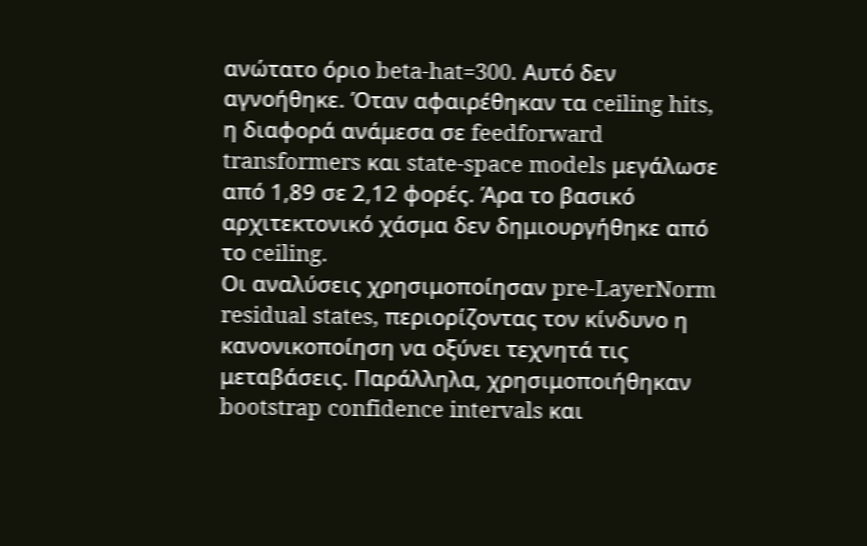ανώτατο όριο beta-hat=300. Αυτό δεν αγνοήθηκε. Όταν αφαιρέθηκαν τα ceiling hits, η διαφορά ανάμεσα σε feedforward transformers και state-space models μεγάλωσε από 1,89 σε 2,12 φορές. Άρα το βασικό αρχιτεκτονικό χάσμα δεν δημιουργήθηκε από το ceiling.
Οι αναλύσεις χρησιμοποίησαν pre-LayerNorm residual states, περιορίζοντας τον κίνδυνο η κανονικοποίηση να οξύνει τεχνητά τις μεταβάσεις. Παράλληλα, χρησιμοποιήθηκαν bootstrap confidence intervals και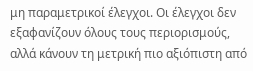μη παραμετρικοί έλεγχοι. Οι έλεγχοι δεν εξαφανίζουν όλους τους περιορισμούς, αλλά κάνουν τη μετρική πιο αξιόπιστη από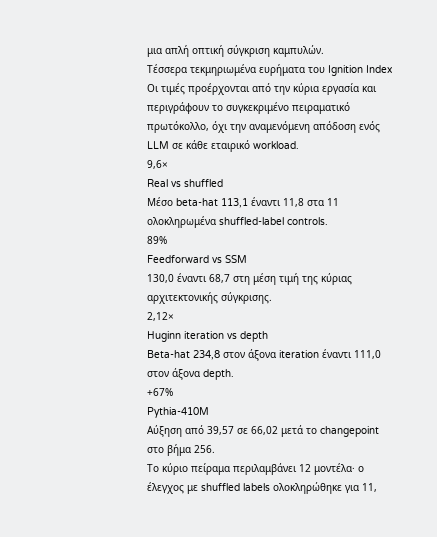μια απλή οπτική σύγκριση καμπυλών.
Τέσσερα τεκμηριωμένα ευρήματα του Ignition Index
Οι τιμές προέρχονται από την κύρια εργασία και περιγράφουν το συγκεκριμένο πειραματικό πρωτόκολλο, όχι την αναμενόμενη απόδοση ενός LLM σε κάθε εταιρικό workload.
9,6×
Real vs shuffled
Μέσο beta-hat 113,1 έναντι 11,8 στα 11 ολοκληρωμένα shuffled-label controls.
89%
Feedforward vs SSM
130,0 έναντι 68,7 στη μέση τιμή της κύριας αρχιτεκτονικής σύγκρισης.
2,12×
Huginn iteration vs depth
Beta-hat 234,8 στον άξονα iteration έναντι 111,0 στον άξονα depth.
+67%
Pythia-410M
Αύξηση από 39,57 σε 66,02 μετά το changepoint στο βήμα 256.
Το κύριο πείραμα περιλαμβάνει 12 μοντέλα· ο έλεγχος με shuffled labels ολοκληρώθηκε για 11,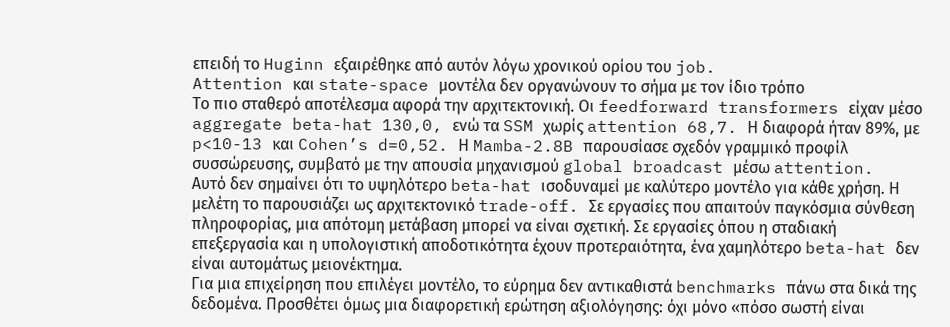επειδή το Huginn εξαιρέθηκε από αυτόν λόγω χρονικού ορίου του job.
Attention και state-space μοντέλα δεν οργανώνουν το σήμα με τον ίδιο τρόπο
Το πιο σταθερό αποτέλεσμα αφορά την αρχιτεκτονική. Οι feedforward transformers είχαν μέσο aggregate beta-hat 130,0, ενώ τα SSM χωρίς attention 68,7. Η διαφορά ήταν 89%, με p<10-13 και Cohen’s d=0,52. Η Mamba-2.8B παρουσίασε σχεδόν γραμμικό προφίλ συσσώρευσης, συμβατό με την απουσία μηχανισμού global broadcast μέσω attention.
Αυτό δεν σημαίνει ότι το υψηλότερο beta-hat ισοδυναμεί με καλύτερο μοντέλο για κάθε χρήση. Η μελέτη το παρουσιάζει ως αρχιτεκτονικό trade-off. Σε εργασίες που απαιτούν παγκόσμια σύνθεση πληροφορίας, μια απότομη μετάβαση μπορεί να είναι σχετική. Σε εργασίες όπου η σταδιακή επεξεργασία και η υπολογιστική αποδοτικότητα έχουν προτεραιότητα, ένα χαμηλότερο beta-hat δεν είναι αυτομάτως μειονέκτημα.
Για μια επιχείρηση που επιλέγει μοντέλο, το εύρημα δεν αντικαθιστά benchmarks πάνω στα δικά της δεδομένα. Προσθέτει όμως μια διαφορετική ερώτηση αξιολόγησης: όχι μόνο «πόσο σωστή είναι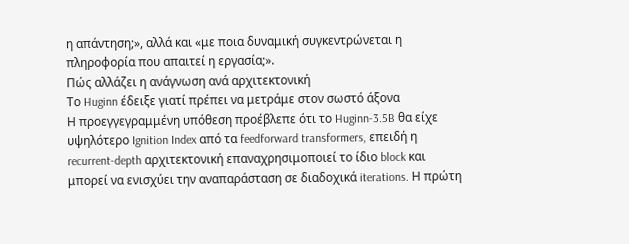η απάντηση;», αλλά και «με ποια δυναμική συγκεντρώνεται η πληροφορία που απαιτεί η εργασία;».
Πώς αλλάζει η ανάγνωση ανά αρχιτεκτονική
Το Huginn έδειξε γιατί πρέπει να μετράμε στον σωστό άξονα
Η προεγγεγραμμένη υπόθεση προέβλεπε ότι το Huginn-3.5B θα είχε υψηλότερο Ignition Index από τα feedforward transformers, επειδή η recurrent-depth αρχιτεκτονική επαναχρησιμοποιεί το ίδιο block και μπορεί να ενισχύει την αναπαράσταση σε διαδοχικά iterations. Η πρώτη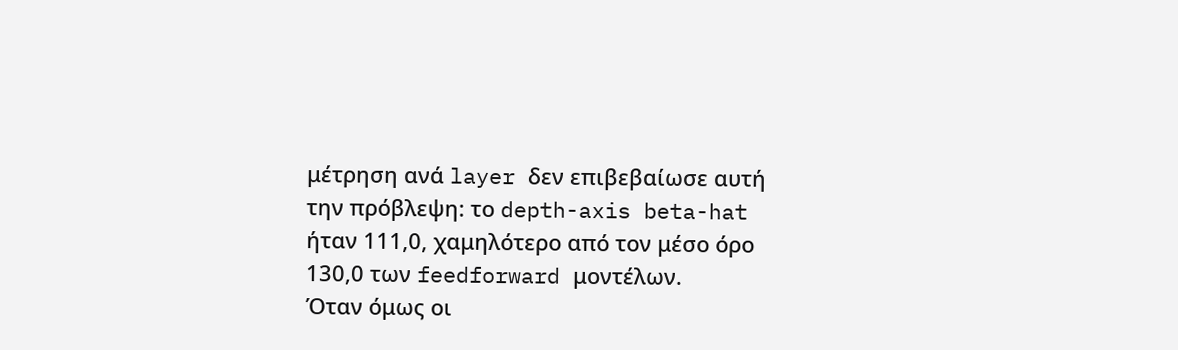μέτρηση ανά layer δεν επιβεβαίωσε αυτή την πρόβλεψη: το depth-axis beta-hat ήταν 111,0, χαμηλότερο από τον μέσο όρο 130,0 των feedforward μοντέλων.
Όταν όμως οι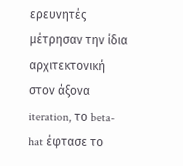ερευνητές μέτρησαν την ίδια αρχιτεκτονική στον άξονα iteration, το beta-hat έφτασε το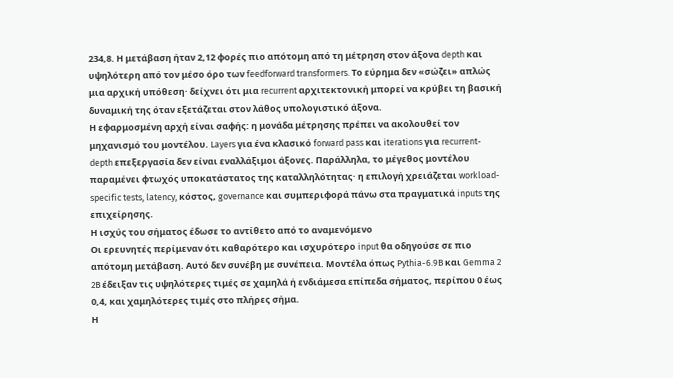234,8. Η μετάβαση ήταν 2,12 φορές πιο απότομη από τη μέτρηση στον άξονα depth και υψηλότερη από τον μέσο όρο των feedforward transformers. Το εύρημα δεν «σώζει» απλώς μια αρχική υπόθεση· δείχνει ότι μια recurrent αρχιτεκτονική μπορεί να κρύβει τη βασική δυναμική της όταν εξετάζεται στον λάθος υπολογιστικό άξονα.
Η εφαρμοσμένη αρχή είναι σαφής: η μονάδα μέτρησης πρέπει να ακολουθεί τον μηχανισμό του μοντέλου. Layers για ένα κλασικό forward pass και iterations για recurrent-depth επεξεργασία δεν είναι εναλλάξιμοι άξονες. Παράλληλα, το μέγεθος μοντέλου παραμένει φτωχός υποκατάστατος της καταλληλότητας· η επιλογή χρειάζεται workload-specific tests, latency, κόστος, governance και συμπεριφορά πάνω στα πραγματικά inputs της επιχείρησης.
Η ισχύς του σήματος έδωσε το αντίθετο από το αναμενόμενο
Οι ερευνητές περίμεναν ότι καθαρότερο και ισχυρότερο input θα οδηγούσε σε πιο απότομη μετάβαση. Αυτό δεν συνέβη με συνέπεια. Μοντέλα όπως Pythia-6.9B και Gemma 2 2B έδειξαν τις υψηλότερες τιμές σε χαμηλά ή ενδιάμεσα επίπεδα σήματος, περίπου 0 έως 0,4, και χαμηλότερες τιμές στο πλήρες σήμα.
Η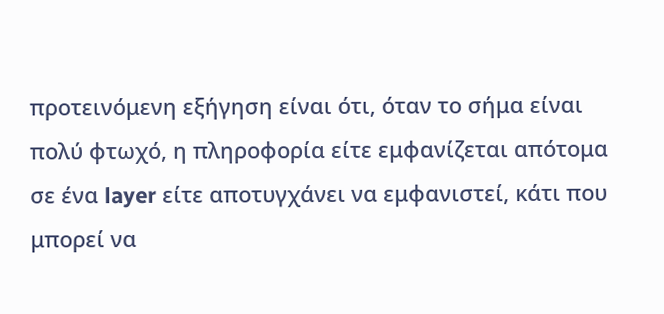προτεινόμενη εξήγηση είναι ότι, όταν το σήμα είναι πολύ φτωχό, η πληροφορία είτε εμφανίζεται απότομα σε ένα layer είτε αποτυγχάνει να εμφανιστεί, κάτι που μπορεί να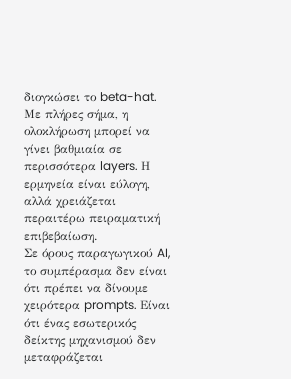διογκώσει το beta-hat. Με πλήρες σήμα, η ολοκλήρωση μπορεί να γίνει βαθμιαία σε περισσότερα layers. Η ερμηνεία είναι εύλογη, αλλά χρειάζεται περαιτέρω πειραματική επιβεβαίωση.
Σε όρους παραγωγικού AI, το συμπέρασμα δεν είναι ότι πρέπει να δίνουμε χειρότερα prompts. Είναι ότι ένας εσωτερικός δείκτης μηχανισμού δεν μεταφράζεται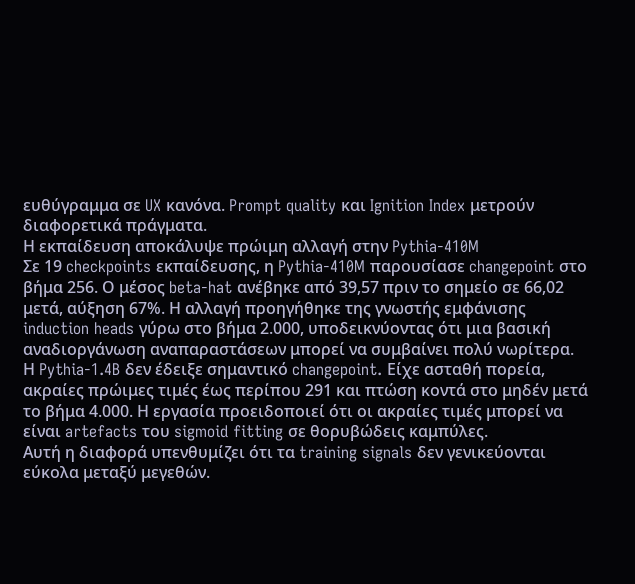ευθύγραμμα σε UX κανόνα. Prompt quality και Ignition Index μετρούν διαφορετικά πράγματα.
Η εκπαίδευση αποκάλυψε πρώιμη αλλαγή στην Pythia-410M
Σε 19 checkpoints εκπαίδευσης, η Pythia-410M παρουσίασε changepoint στο βήμα 256. Ο μέσος beta-hat ανέβηκε από 39,57 πριν το σημείο σε 66,02 μετά, αύξηση 67%. Η αλλαγή προηγήθηκε της γνωστής εμφάνισης induction heads γύρω στο βήμα 2.000, υποδεικνύοντας ότι μια βασική αναδιοργάνωση αναπαραστάσεων μπορεί να συμβαίνει πολύ νωρίτερα.
Η Pythia-1.4B δεν έδειξε σημαντικό changepoint. Είχε ασταθή πορεία, ακραίες πρώιμες τιμές έως περίπου 291 και πτώση κοντά στο μηδέν μετά το βήμα 4.000. Η εργασία προειδοποιεί ότι οι ακραίες τιμές μπορεί να είναι artefacts του sigmoid fitting σε θορυβώδεις καμπύλες.
Αυτή η διαφορά υπενθυμίζει ότι τα training signals δεν γενικεύονται εύκολα μεταξύ μεγεθών.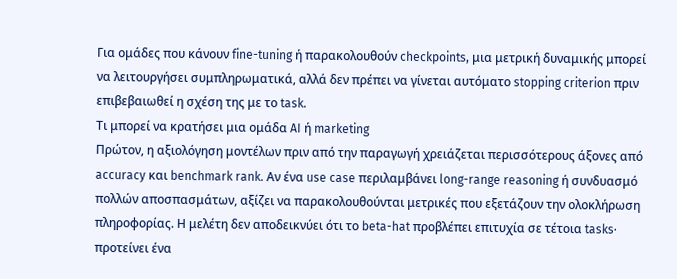Για ομάδες που κάνουν fine-tuning ή παρακολουθούν checkpoints, μια μετρική δυναμικής μπορεί να λειτουργήσει συμπληρωματικά, αλλά δεν πρέπει να γίνεται αυτόματο stopping criterion πριν επιβεβαιωθεί η σχέση της με το task.
Τι μπορεί να κρατήσει μια ομάδα AI ή marketing
Πρώτον, η αξιολόγηση μοντέλων πριν από την παραγωγή χρειάζεται περισσότερους άξονες από accuracy και benchmark rank. Αν ένα use case περιλαμβάνει long-range reasoning ή συνδυασμό πολλών αποσπασμάτων, αξίζει να παρακολουθούνται μετρικές που εξετάζουν την ολοκλήρωση πληροφορίας. Η μελέτη δεν αποδεικνύει ότι το beta-hat προβλέπει επιτυχία σε τέτοια tasks· προτείνει ένα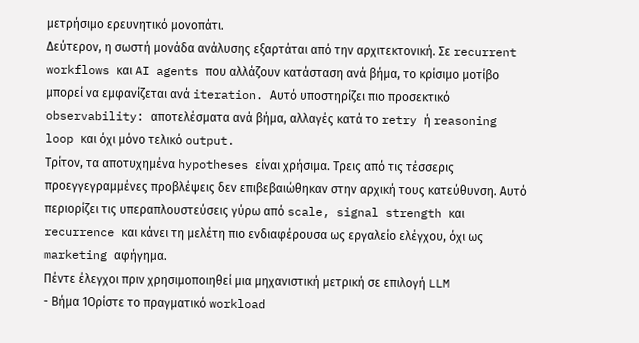μετρήσιμο ερευνητικό μονοπάτι.
Δεύτερον, η σωστή μονάδα ανάλυσης εξαρτάται από την αρχιτεκτονική. Σε recurrent workflows και AI agents που αλλάζουν κατάσταση ανά βήμα, το κρίσιμο μοτίβο μπορεί να εμφανίζεται ανά iteration. Αυτό υποστηρίζει πιο προσεκτικό observability: αποτελέσματα ανά βήμα, αλλαγές κατά το retry ή reasoning loop και όχι μόνο τελικό output.
Τρίτον, τα αποτυχημένα hypotheses είναι χρήσιμα. Τρεις από τις τέσσερις προεγγεγραμμένες προβλέψεις δεν επιβεβαιώθηκαν στην αρχική τους κατεύθυνση. Αυτό περιορίζει τις υπεραπλουστεύσεις γύρω από scale, signal strength και recurrence και κάνει τη μελέτη πιο ενδιαφέρουσα ως εργαλείο ελέγχου, όχι ως marketing αφήγημα.
Πέντε έλεγχοι πριν χρησιμοποιηθεί μια μηχανιστική μετρική σε επιλογή LLM
- Βήμα 1Ορίστε το πραγματικό workload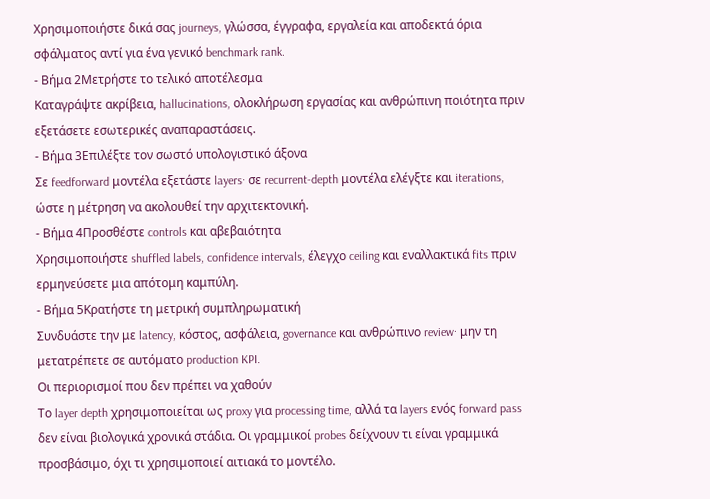Χρησιμοποιήστε δικά σας journeys, γλώσσα, έγγραφα, εργαλεία και αποδεκτά όρια σφάλματος αντί για ένα γενικό benchmark rank.
- Βήμα 2Μετρήστε το τελικό αποτέλεσμα
Καταγράψτε ακρίβεια, hallucinations, ολοκλήρωση εργασίας και ανθρώπινη ποιότητα πριν εξετάσετε εσωτερικές αναπαραστάσεις.
- Βήμα 3Επιλέξτε τον σωστό υπολογιστικό άξονα
Σε feedforward μοντέλα εξετάστε layers· σε recurrent-depth μοντέλα ελέγξτε και iterations, ώστε η μέτρηση να ακολουθεί την αρχιτεκτονική.
- Βήμα 4Προσθέστε controls και αβεβαιότητα
Χρησιμοποιήστε shuffled labels, confidence intervals, έλεγχο ceiling και εναλλακτικά fits πριν ερμηνεύσετε μια απότομη καμπύλη.
- Βήμα 5Κρατήστε τη μετρική συμπληρωματική
Συνδυάστε την με latency, κόστος, ασφάλεια, governance και ανθρώπινο review· μην τη μετατρέπετε σε αυτόματο production KPI.
Οι περιορισμοί που δεν πρέπει να χαθούν
Το layer depth χρησιμοποιείται ως proxy για processing time, αλλά τα layers ενός forward pass δεν είναι βιολογικά χρονικά στάδια. Οι γραμμικοί probes δείχνουν τι είναι γραμμικά προσβάσιμο, όχι τι χρησιμοποιεί αιτιακά το μοντέλο.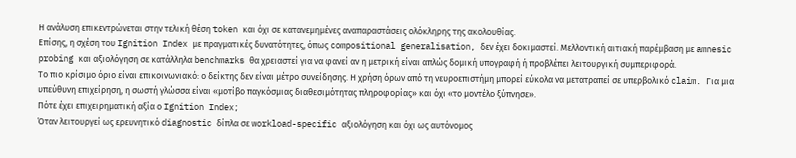Η ανάλυση επικεντρώνεται στην τελική θέση token και όχι σε κατανεμημένες αναπαραστάσεις ολόκληρης της ακολουθίας.
Επίσης, η σχέση του Ignition Index με πραγματικές δυνατότητες, όπως compositional generalisation, δεν έχει δοκιμαστεί. Μελλοντική αιτιακή παρέμβαση με amnesic probing και αξιολόγηση σε κατάλληλα benchmarks θα χρειαστεί για να φανεί αν η μετρική είναι απλώς δομική υπογραφή ή προβλέπει λειτουργική συμπεριφορά.
Το πιο κρίσιμο όριο είναι επικοινωνιακό: ο δείκτης δεν είναι μέτρο συνείδησης. Η χρήση όρων από τη νευροεπιστήμη μπορεί εύκολα να μετατραπεί σε υπερβολικό claim. Για μια υπεύθυνη επιχείρηση, η σωστή γλώσσα είναι «μοτίβο παγκόσμιας διαθεσιμότητας πληροφορίας» και όχι «το μοντέλο ξύπνησε».
Πότε έχει επιχειρηματική αξία ο Ignition Index;
Όταν λειτουργεί ως ερευνητικό diagnostic δίπλα σε workload-specific αξιολόγηση και όχι ως αυτόνομος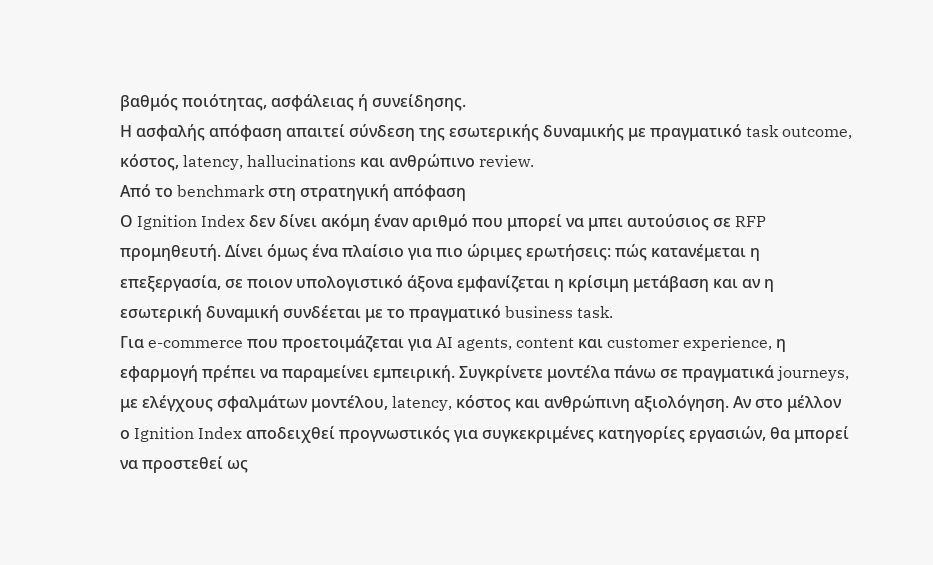βαθμός ποιότητας, ασφάλειας ή συνείδησης.
Η ασφαλής απόφαση απαιτεί σύνδεση της εσωτερικής δυναμικής με πραγματικό task outcome, κόστος, latency, hallucinations και ανθρώπινο review.
Από το benchmark στη στρατηγική απόφαση
Ο Ignition Index δεν δίνει ακόμη έναν αριθμό που μπορεί να μπει αυτούσιος σε RFP προμηθευτή. Δίνει όμως ένα πλαίσιο για πιο ώριμες ερωτήσεις: πώς κατανέμεται η επεξεργασία, σε ποιον υπολογιστικό άξονα εμφανίζεται η κρίσιμη μετάβαση και αν η εσωτερική δυναμική συνδέεται με το πραγματικό business task.
Για e-commerce που προετοιμάζεται για AI agents, content και customer experience, η εφαρμογή πρέπει να παραμείνει εμπειρική. Συγκρίνετε μοντέλα πάνω σε πραγματικά journeys, με ελέγχους σφαλμάτων μοντέλου, latency, κόστος και ανθρώπινη αξιολόγηση. Αν στο μέλλον ο Ignition Index αποδειχθεί προγνωστικός για συγκεκριμένες κατηγορίες εργασιών, θα μπορεί να προστεθεί ως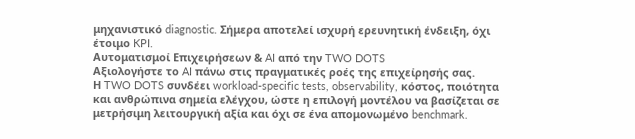μηχανιστικό diagnostic. Σήμερα αποτελεί ισχυρή ερευνητική ένδειξη, όχι έτοιμο KPI.
Αυτοματισμοί Επιχειρήσεων & AI από την TWO DOTS
Αξιολογήστε το AI πάνω στις πραγματικές ροές της επιχείρησής σας.
Η TWO DOTS συνδέει workload-specific tests, observability, κόστος, ποιότητα και ανθρώπινα σημεία ελέγχου, ώστε η επιλογή μοντέλου να βασίζεται σε μετρήσιμη λειτουργική αξία και όχι σε ένα απομονωμένο benchmark.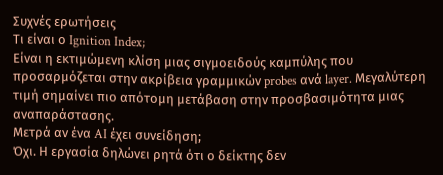Συχνές ερωτήσεις
Τι είναι ο Ignition Index;
Είναι η εκτιμώμενη κλίση μιας σιγμοειδούς καμπύλης που προσαρμόζεται στην ακρίβεια γραμμικών probes ανά layer. Μεγαλύτερη τιμή σημαίνει πιο απότομη μετάβαση στην προσβασιμότητα μιας αναπαράστασης.
Μετρά αν ένα AI έχει συνείδηση;
Όχι. Η εργασία δηλώνει ρητά ότι ο δείκτης δεν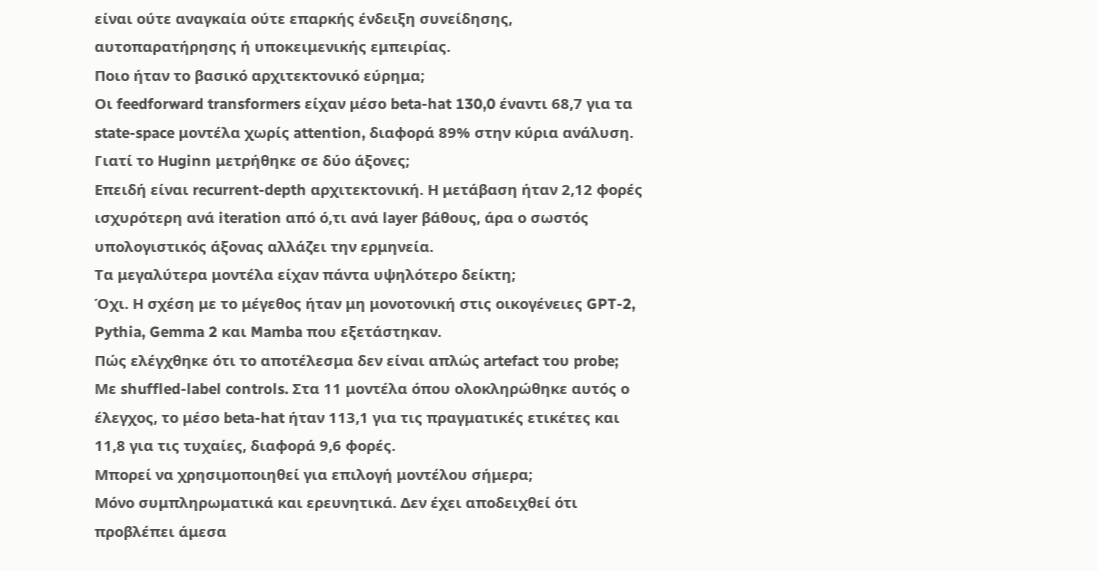είναι ούτε αναγκαία ούτε επαρκής ένδειξη συνείδησης, αυτοπαρατήρησης ή υποκειμενικής εμπειρίας.
Ποιο ήταν το βασικό αρχιτεκτονικό εύρημα;
Οι feedforward transformers είχαν μέσο beta-hat 130,0 έναντι 68,7 για τα state-space μοντέλα χωρίς attention, διαφορά 89% στην κύρια ανάλυση.
Γιατί το Huginn μετρήθηκε σε δύο άξονες;
Επειδή είναι recurrent-depth αρχιτεκτονική. Η μετάβαση ήταν 2,12 φορές ισχυρότερη ανά iteration από ό,τι ανά layer βάθους, άρα ο σωστός υπολογιστικός άξονας αλλάζει την ερμηνεία.
Τα μεγαλύτερα μοντέλα είχαν πάντα υψηλότερο δείκτη;
Όχι. Η σχέση με το μέγεθος ήταν μη μονοτονική στις οικογένειες GPT-2, Pythia, Gemma 2 και Mamba που εξετάστηκαν.
Πώς ελέγχθηκε ότι το αποτέλεσμα δεν είναι απλώς artefact του probe;
Με shuffled-label controls. Στα 11 μοντέλα όπου ολοκληρώθηκε αυτός ο έλεγχος, το μέσο beta-hat ήταν 113,1 για τις πραγματικές ετικέτες και 11,8 για τις τυχαίες, διαφορά 9,6 φορές.
Μπορεί να χρησιμοποιηθεί για επιλογή μοντέλου σήμερα;
Μόνο συμπληρωματικά και ερευνητικά. Δεν έχει αποδειχθεί ότι προβλέπει άμεσα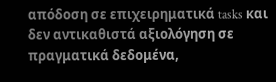απόδοση σε επιχειρηματικά tasks και δεν αντικαθιστά αξιολόγηση σε πραγματικά δεδομένα,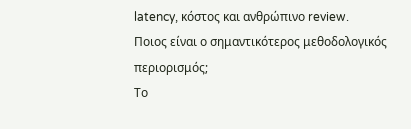latency, κόστος και ανθρώπινο review.
Ποιος είναι ο σημαντικότερος μεθοδολογικός περιορισμός;
Το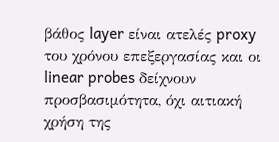βάθος layer είναι ατελές proxy του χρόνου επεξεργασίας και οι linear probes δείχνουν προσβασιμότητα, όχι αιτιακή χρήση της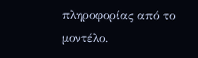πληροφορίας από το μοντέλο.